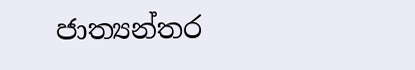ජාත්‍යන්තර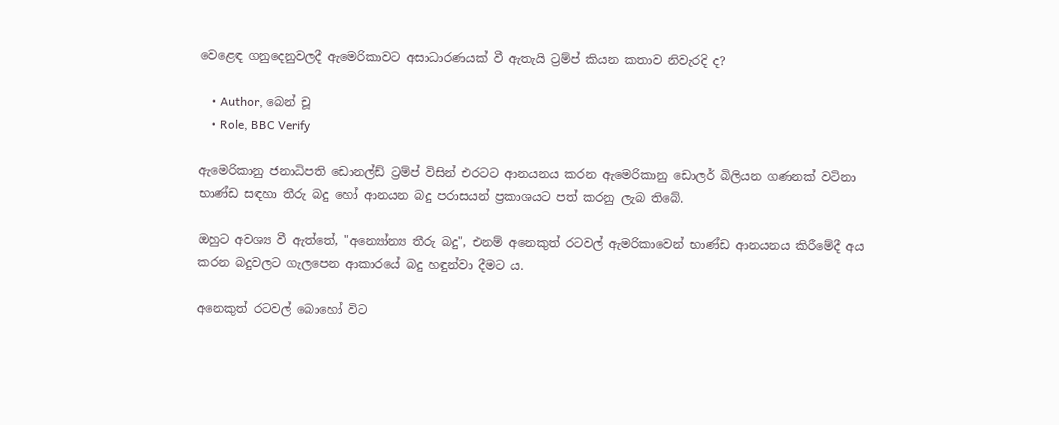වෙළෙඳ ගනුදෙනුවලදී ඇමෙරිකාවට අසාධාරණයක් වී ඇතැයි ට්‍රම්ප් කියන කතාව නිවැරදි ද?

    • Author, බෙන් චූ
    • Role, BBC Verify

ඇමෙරිකානු ජනාධිපති ඩොනල්ඩ් ට්‍රම්ප් විසින් එරටට ආනයනය කරන ඇමෙරිකානු ඩොලර් බිලියන ගණනක් වටිනා භාණ්ඩ සඳහා තීරු බදු හෝ ආනයන බදු පරාසයන් ප්‍රකාශයට පත් කරනු ලැබ තිබේ.

ඔහුට අවශ්‍ය වී ඇත්තේ, "අන්‍යෝන්‍ය තීරු බදු", එනම් අනෙකුත් රටවල් ඇමරිකාවෙන් භාණ්ඩ ආනයනය කිරීමේදී අය කරන බදුවලට ගැලපෙන ආකාරයේ බදු හඳුන්වා දීමට ය.

අනෙකුත් රටවල් බොහෝ විට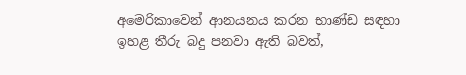අමෙරිකාවෙන් ආනයනය කරන භාණ්ඩ සඳහා ඉහළ තීරු බදු පනවා ඇති බවත්,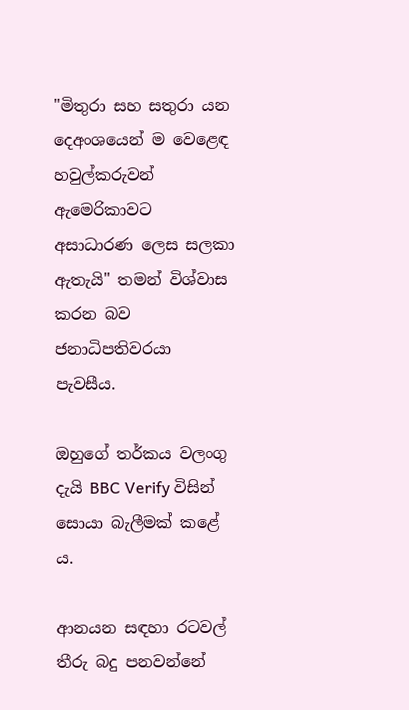"මිතුරා සහ සතුරා යන දෙඅංශයෙන් ම වෙළෙඳ හවුල්කරුවන් ඇමෙරිකාවට අසාධාරණ ලෙස සලකා ඇතැයි" තමන් විශ්වාස කරන බව ජනාධිපතිවරයා පැවසීය.

ඔහුගේ තර්කය වලංගු දැයි BBC Verify විසින් සොයා බැලීමක් කළේ ය.

ආනයන සඳහා රටවල් තීරු බදු පනවන්නේ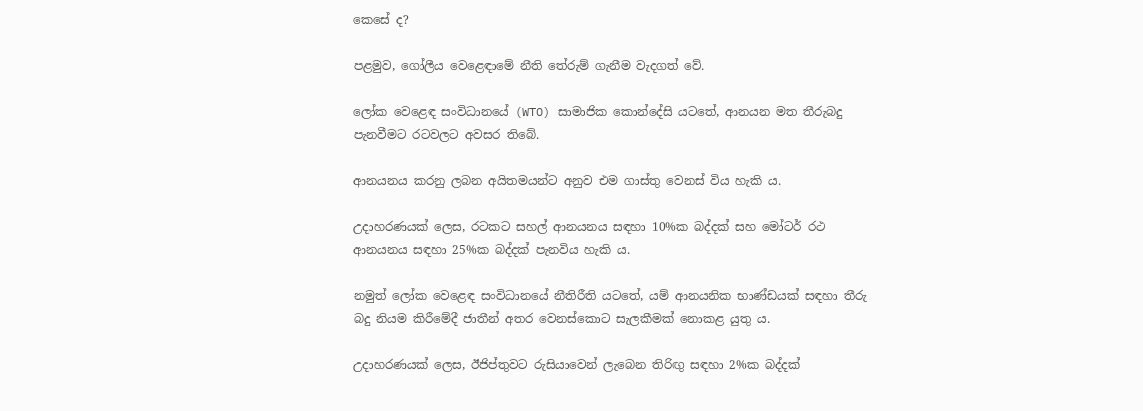කෙසේ ද?

පළමුව, ගෝලීය වෙළෙඳාමේ නීති තේරුම් ගැනීම වැදගත් වේ.

ලෝක වෙළෙඳ සංවිධානයේ (WTO) සාමාජික කොන්දේසි යටතේ, ආනයන මත තීරුබදු පැනවීමට රටවලට අවසර තිබේ.

ආනයනය කරනු ලබන අයිතමයන්ට අනුව එම ගාස්තු වෙනස් විය හැකි ය.

උදාහරණයක් ලෙස, රටකට සහල් ආනයනය සඳහා 10%ක බද්දක් සහ මෝටර් රථ ආනයනය සඳහා 25%ක බද්දක් පැනවිය හැකි ය.

නමුත් ලෝක වෙළෙඳ සංවිධානයේ නීතිරීති යටතේ, යම් ආනයනික භාණ්ඩයක් සඳහා තීරු බදු නියම කිරීමේදී ජාතීන් අතර වෙනස්කොට සැලකීමක් නොකළ යුතු ය.

උදාහරණයක් ලෙස, ඊජිප්තුවට රුසියාවෙන් ලැබෙන තිරිඟු සඳහා 2%ක බද්දක්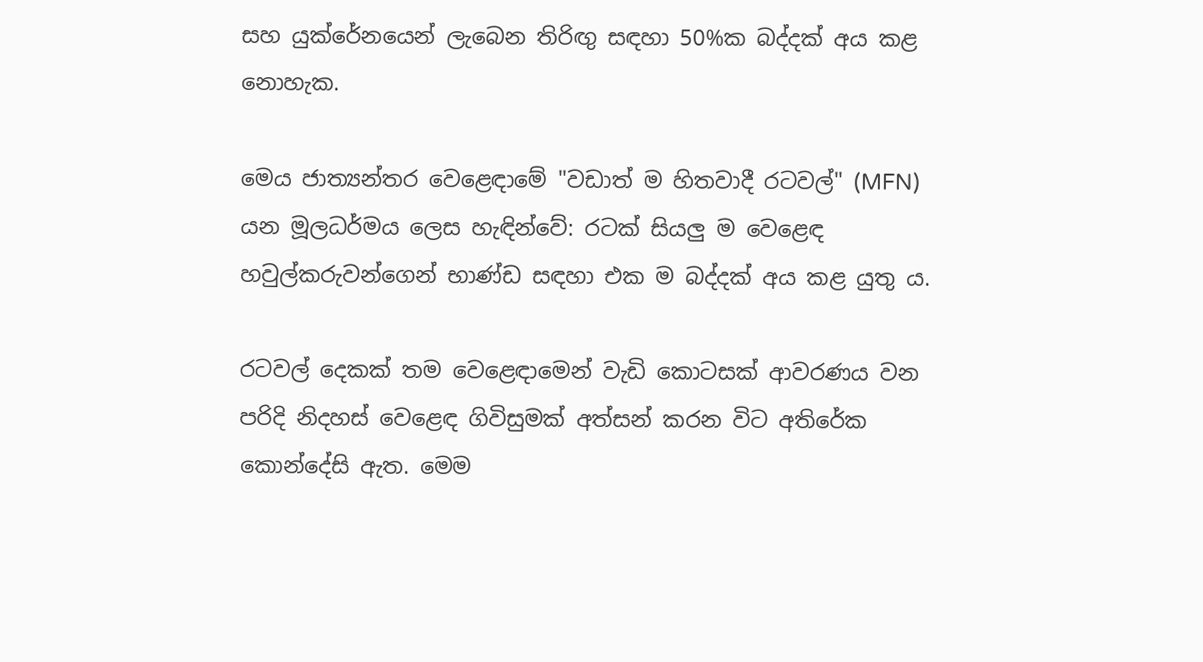සහ යුක්රේනයෙන් ලැබෙන තිරිඟු සඳහා 50%ක බද්දක් අය කළ නොහැක.

මෙය ජාත්‍යන්තර වෙළෙඳාමේ "වඩාත් ම හිතවාදී රටවල්" (MFN) යන මූලධර්මය ලෙස හැඳින්වේ: රටක් සියලු ම වෙළෙඳ හවුල්කරුවන්ගෙන් භාණ්ඩ සඳහා එක ම බද්දක් අය කළ යුතු ය.

රටවල් දෙකක් තම වෙළෙඳාමෙන් වැඩි කොටසක් ආවරණය වන පරිදි නිදහස් වෙළෙඳ ගිවිසුමක් අත්සන් කරන විට අතිරේක කොන්දේසි ඇත. මෙම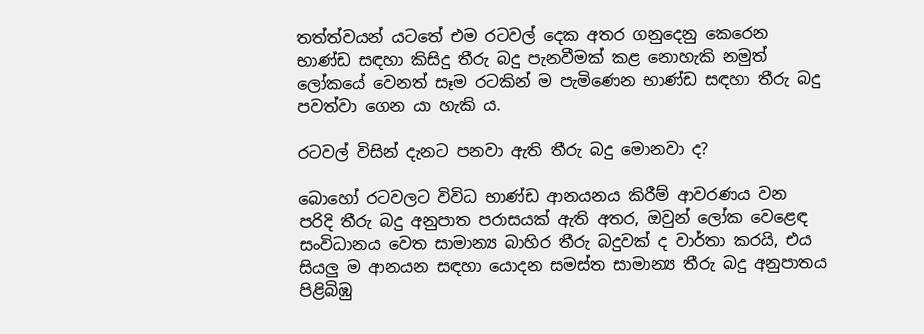තත්ත්වයන් යටතේ එම රටවල් දෙක අතර ගනුදෙනු කෙරෙන භාණ්ඩ සඳහා කිසිදු තීරු බදු පැනවීමක් කළ නොහැකි නමුත් ලෝකයේ වෙනත් සෑම රටකින් ම පැමිණෙන භාණ්ඩ සඳහා තීරු බදු පවත්වා ගෙන යා හැකි ය.

රටවල් විසින් දැනට පනවා ඇති තීරු බදු මොනවා ද?

බොහෝ රටවලට විවිධ භාණ්ඩ ආනයනය කිරීම් ආවරණය වන පරිදි තීරු බදු අනුපාත පරාසයක් ඇති අතර, ඔවුන් ලෝක වෙළෙඳ සංවිධානය වෙත සාමාන්‍ය බාහිර තීරු බදුවක් ද වාර්තා කරයි, එය සියලු ම ආනයන සඳහා යොදන සමස්ත සාමාන්‍ය තීරු බදු අනුපාතය පිළිබිඹු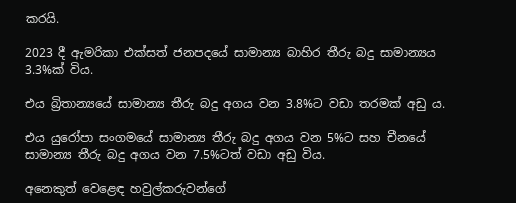කරයි.

2023 දී ඇමරිකා එක්සත් ජනපදයේ සාමාන්‍ය බාහිර තීරු බදු සාමාන්‍යය 3.3%ක් විය.

එය බ්‍රිතාන්‍යයේ සාමාන්‍ය තීරු බදු අගය වන 3.8%ට වඩා තරමක් අඩු ය.

එය යුරෝපා සංගමයේ සාමාන්‍ය තීරු බදු අගය වන 5%ට සහ චීනයේ සාමාන්‍ය තීරු බදු අගය වන 7.5%ටත් වඩා අඩු විය.

අනෙකුත් වෙළෙඳ හවුල්කරුවන්ගේ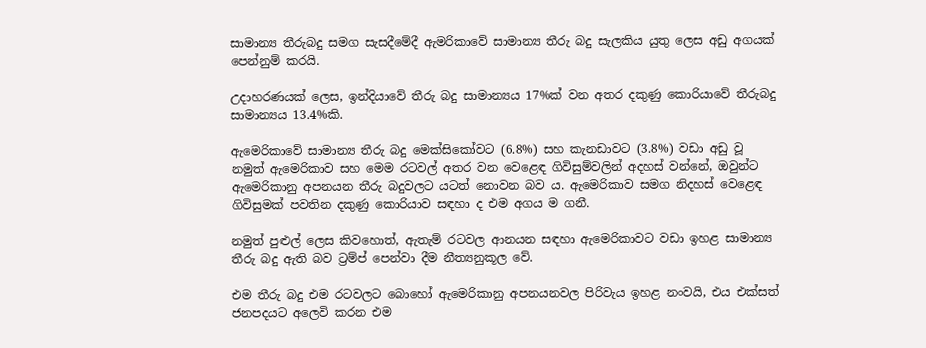සාමාන්‍ය තීරුබදු සමග සැසදීමේදී ඇමරිකාවේ සාමාන්‍ය තීරු බදු සැලකිය යුතු ලෙස අඩු අගයක් පෙන්නුම් කරයි.

උදාහරණයක් ලෙස, ඉන්දියාවේ තීරු බදු සාමාන්‍යය 17%ක් වන අතර දකුණු කොරියාවේ තීරුබදු සාමාන්‍යය 13.4%කි.

ඇමෙරිකාවේ සාමාන්‍ය තීරු බදු මෙක්සිකෝවට (6.8%) සහ කැනඩාවට (3.8%) වඩා අඩු වූ නමුත් ඇමෙරිකාව සහ මෙම රටවල් අතර වන වෙළෙඳ ගිවිසුම්වලින් අදහස් වන්නේ, ඔවුන්ට ඇමෙරිකානු අපනයන තීරු බදුවලට යටත් නොවන බව ය. ඇමෙරිකාව සමග නිදහස් වෙළෙඳ ගිවිසුමක් පවතින දකුණු කොරියාව සඳහා ද එම අගය ම ගනී.

නමුත් පුළුල් ලෙස කිවහොත්, ඇතැම් රටවල ආනයන සඳහා ඇමෙරිකාවට වඩා ඉහළ සාමාන්‍ය තීරු බදු ඇති බව ට්‍රම්ප් පෙන්වා දීම නීත්‍යනුකූල වේ.

එම තීරු බදු එම රටවලට බොහෝ ඇමෙරිකානු අපනයනවල පිරිවැය ඉහළ නංවයි, එය එක්සත් ජනපදයට අලෙවි කරන එම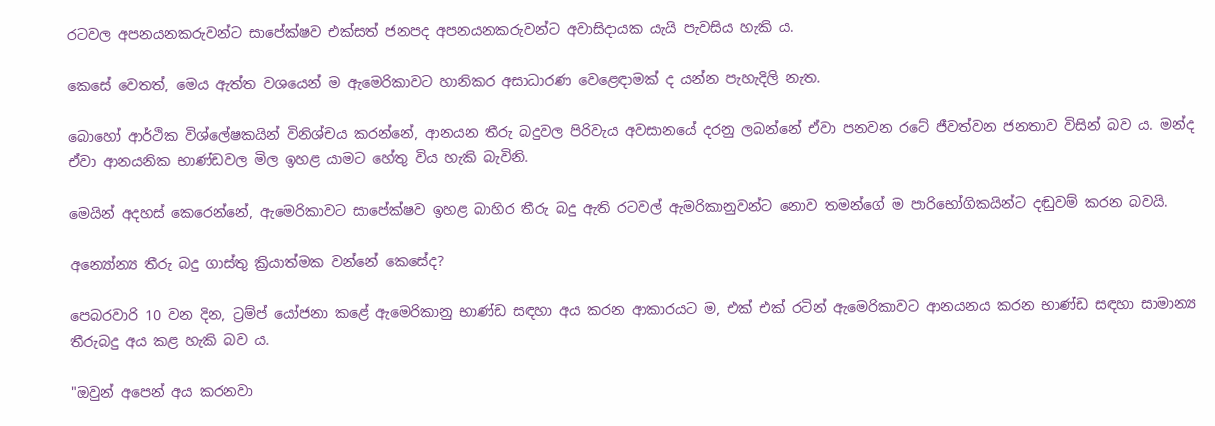රටවල අපනයනකරුවන්ට සාපේක්ෂව එක්සත් ජනපද අපනයනකරුවන්ට අවාසිදායක යැයි පැවසිය හැකි ය.

කෙසේ වෙතත්, මෙය ඇත්ත වශයෙන් ම ඇමෙරිකාවට හානිකර අසාධාරණ වෙළෙඳාමක් ද යන්න පැහැදිලි නැත.

බොහෝ ආර්ථික විශ්ලේෂකයින් විනිශ්චය කරන්නේ, ආනයන තීරු බදුවල පිරිවැය අවසානයේ දරනු ලබන්නේ ඒවා පනවන රටේ ජීවත්වන ජනතාව විසින් බව ය. මන්ද ඒවා ආනයනික භාණ්ඩවල මිල ඉහළ යාමට හේතු විය හැකි බැවිනි.

මෙයින් අදහස් කෙරෙන්නේ, ඇමෙරිකාවට සාපේක්ෂව ඉහළ බාහිර තීරු බදු ඇති රටවල් ඇමරිකානුවන්ට නොව තමන්ගේ ම පාරිභෝගිකයින්ට දඬුවම් කරන බවයි.

අන්‍යෝන්‍ය තීරු බදු ගාස්තු ක්‍රියාත්මක වන්නේ කෙසේද?

පෙබරවාරි 10 වන දින, ට්‍රම්ප් යෝජනා කළේ ඇමෙරිකානු භාණ්ඩ සඳහා අය කරන ආකාරයට ම, එක් එක් රටින් ඇමෙරිකාවට ආනයනය කරන භාණ්ඩ සඳහා සාමාන්‍ය තීරුබදු අය කළ හැකි බව ය.

"ඔවුන් අපෙන් අය කරනවා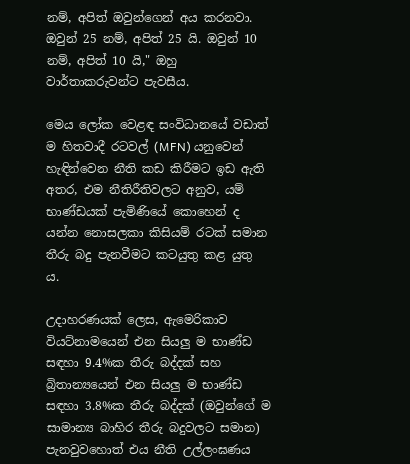නම්, අපිත් ඔවුන්ගෙන් අය කරනවා. ඔවුන් 25 නම්, අපිත් 25 යි. ඔවුන් 10 නම්, අපිත් 10 යි," ඔහු වාර්තාකරුවන්ට පැවසීය.

මෙය ලෝක වෙළඳ සංවිධානයේ වඩාත් ම හිතවාදී රටවල් (MFN) යනුවෙන් හැඳින්වෙන නීති කඩ කිරීමට ඉඩ ඇති අතර, එම නීතිරීතිවලට අනුව, යම් භාණ්ඩයක් පැමිණියේ කොහෙන් ද යන්න නොසලකා කිසියම් රටක් සමාන තීරු බදු පැනවීමට කටයුතු කළ යුතු ය.

උදාහරණයක් ලෙස, ඇමෙරිකාව වියට්නාමයෙන් එන සියලු ම භාණ්ඩ සඳහා 9.4%ක තීරු බද්දක් සහ බ්‍රිතාන්‍යයෙන් එන සියලු ම භාණ්ඩ සඳහා 3.8%ක තීරු බද්දක් (ඔවුන්ගේ ම සාමාන්‍ය බාහිර තීරු බදුවලට සමාන) පැනවුවහොත් එය නීති උල්ලංඝණය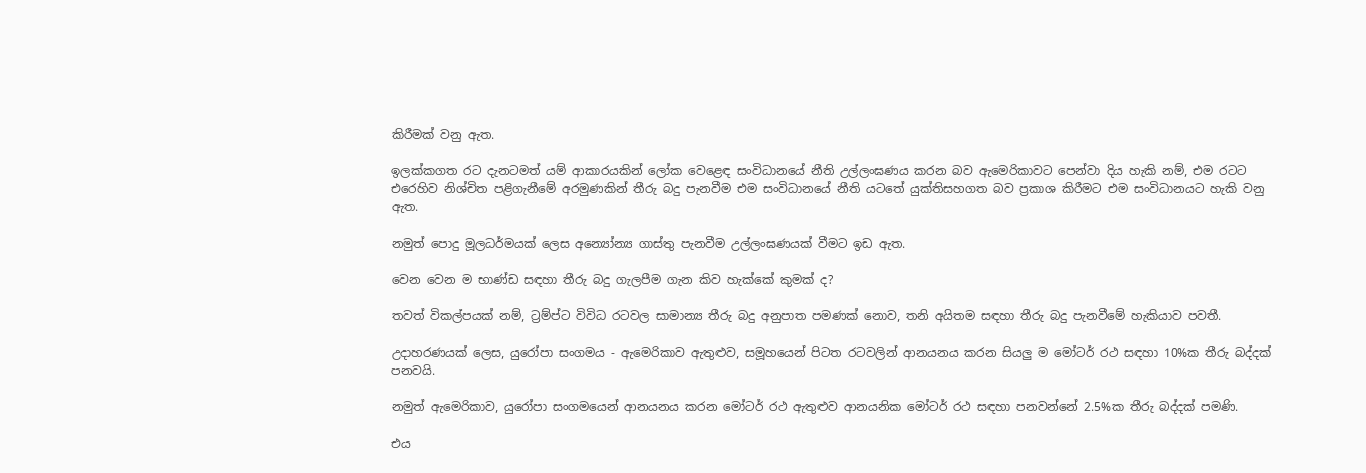කිරීමක් වනු ඇත.

ඉලක්කගත රට දැනටමත් යම් ආකාරයකින් ලෝක වෙළෙඳ සංවිධානයේ නීති උල්ලංඝණය කරන බව ඇමෙරිකාවට පෙන්වා දිය හැකි නම්, එම රටට එරෙහිව නිශ්චිත පළිගැනීමේ අරමුණකින් තීරු බදු පැනවීම එම සංවිධානයේ නීති යටතේ යුක්තිසහගත බව ප්‍රකාශ කිරීමට එම සංවිධානයට හැකි වනු ඇත.

නමුත් පොදු මූලධර්මයක් ලෙස අන්‍යෝන්‍ය ගාස්තු පැනවීම උල්ලංඝණයක් වීමට ඉඩ ඇත.

වෙන වෙන ම භාණ්ඩ සඳහා තීරු බදු ගැලපීම ගැන කිව හැක්කේ කුමක් ද?

තවත් විකල්පයක් නම්, ට්‍රම්ප්ට විවිධ රටවල සාමාන්‍ය තීරු බදු අනුපාත පමණක් නොව, තනි අයිතම සඳහා තීරු බදු පැනවීමේ හැකියාව පවතී.

උදාහරණයක් ලෙස, යුරෝපා සංගමය - ඇමෙරිකාව ඇතුළුව, සමූහයෙන් පිටත රටවලින් ආනයනය කරන සියලු ම මෝටර් රථ සඳහා 10%ක තීරු බද්දක් පනවයි.

නමුත් ඇමෙරිකාව, යුරෝපා සංගමයෙන් ආනයනය කරන මෝටර් රථ ඇතුළුව ආනයනික මෝටර් රථ සඳහා පනවන්නේ 2.5%ක තීරු බද්දක් පමණි.

එය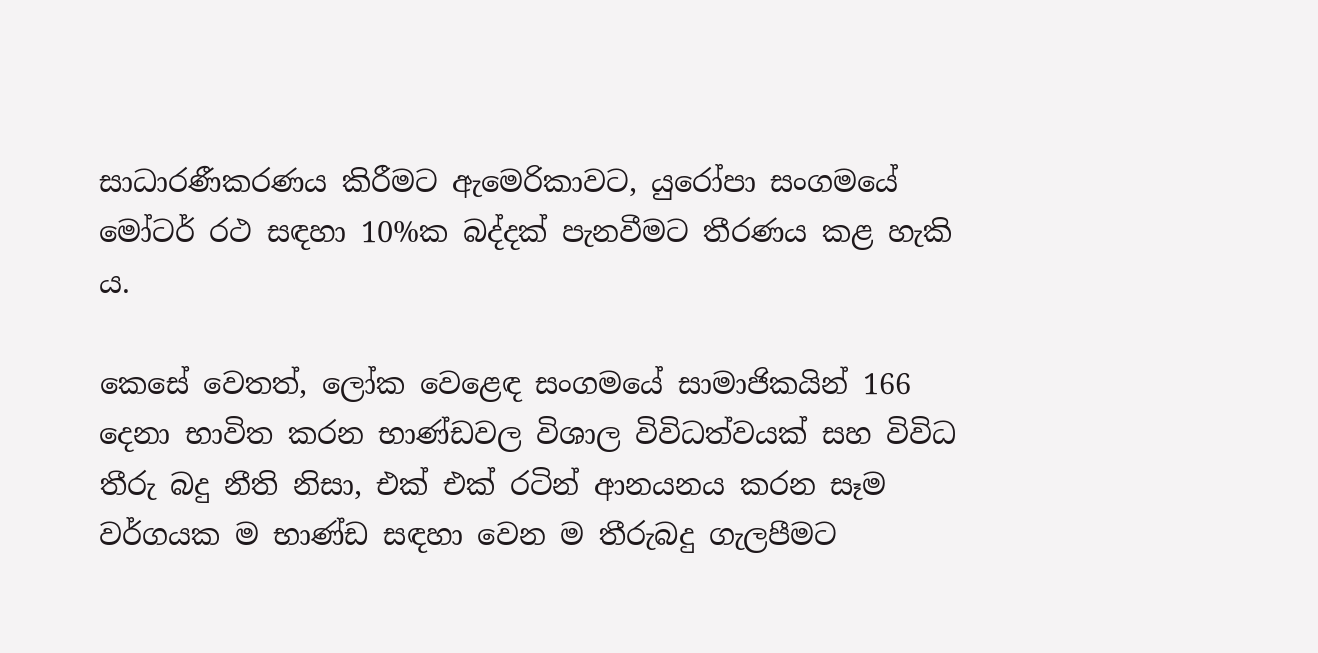සාධාරණීකරණය කිරීමට ඇමෙරිකාවට, යුරෝපා සංගමයේ මෝටර් රථ සඳහා 10%ක බද්දක් පැනවීමට තීරණය කළ හැකි ය.

කෙසේ වෙතත්, ලෝක වෙළෙඳ සංගමයේ සාමාජිකයින් 166 දෙනා භාවිත කරන භාණ්ඩවල විශාල විවිධත්වයක් සහ විවිධ තීරු බදු නීති නිසා, එක් එක් රටින් ආනයනය කරන සෑම වර්ගයක ම භාණ්ඩ සඳහා වෙන ම තීරුබදු ගැලපීමට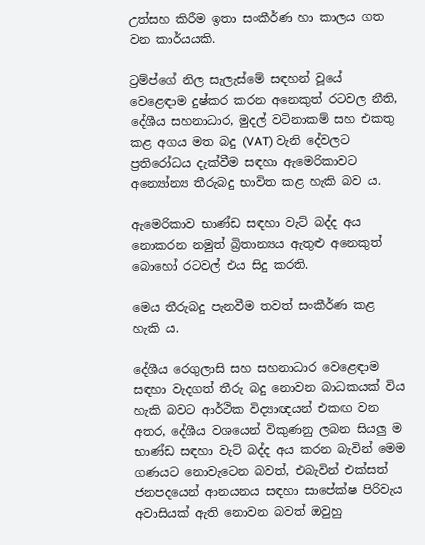උත්සහ කිරීම ඉතා සංකීර්ණ හා කාලය ගත වන කාර්යයකි.

ට්‍රම්ප්ගේ නිල සැලැස්මේ සඳහන් වූයේ වෙළෙඳාම දුෂ්කර කරන අනෙකුත් රටවල නීති, දේශීය සහනාධාර, මුදල් වටිනාකම් සහ එකතු කළ අගය මත බදු (VAT) වැනි දේවලට ප්‍රතිරෝධය දැක්වීම සඳහා ඇමෙරිකාවට අන්‍යෝන්‍ය තීරුබදු භාවිත කළ හැකි බව ය.

ඇමෙරිකාව භාණ්ඩ සඳහා වැට් බද්ද අය නොකරන නමුත් බ්‍රිතාන්‍යය ඇතුළු අනෙකුත් බොහෝ රටවල් එය සිදු කරති.

මෙය තීරුබදු පැනවීම තවත් සංකීර්ණ කළ හැකි ය.

දේශීය රෙගුලාසි සහ සහනාධාර වෙළෙඳාම සඳහා වැදගත් තීරු බදු නොවන බාධකයක් විය හැකි බවට ආර්ථික විද්‍යාඥයන් එකඟ වන අතර, දේශීය වශයෙන් විකුණනු ලබන සියලු ම භාණ්ඩ සඳහා වැට් බද්ද අය කරන බැවින් මෙම ගණයට නොවැටෙන බවත්, එබැවින් එක්සත් ජනපදයෙන් ආනයනය සඳහා සාපේක්ෂ පිරිවැය අවාසියක් ඇති නොවන බවත් ඔවුහු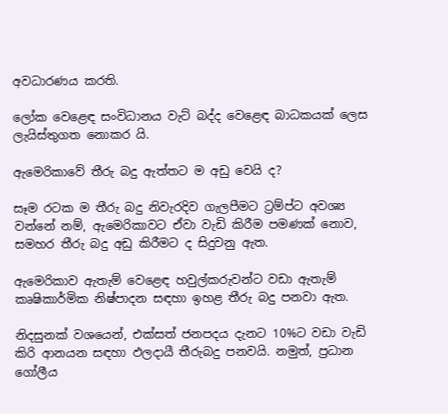අවධාරණය කරති.

ලෝක වෙළෙඳ සංවිධානය වැට් බද්ද වෙළෙඳ බාධකයක් ලෙස ලැයිස්තුගත නොකර යි.

ඇමෙරිකාවේ තීරු බදු ඇත්තට ම අඩු වෙයි ද?

සෑම රටක ම තීරු බදු නිවැරදිව ගැලපීමට ට්‍රම්ප්ට අවශ්‍ය වන්නේ නම්, ඇමෙරිකාවට ඒවා වැඩි කිරීම පමණක් නොව, සමහර තීරු බදු අඩු කිරීමට ද සිදුවනු ඇත.

ඇමෙරිකාව ඇතැම් වෙළෙඳ හවුල්කරුවන්ට වඩා ඇතැම් කෘෂිකාර්මික නිෂ්පාදන සඳහා ඉහළ තීරු බදු පනවා ඇත.

නිදසුනක් වශයෙන්, එක්සත් ජනපදය දැනට 10%ට වඩා වැඩි කිරි ආනයන සඳහා ඵලදායී තීරුබදු පනවයි. නමුත්, ප්‍රධාන ගෝලීය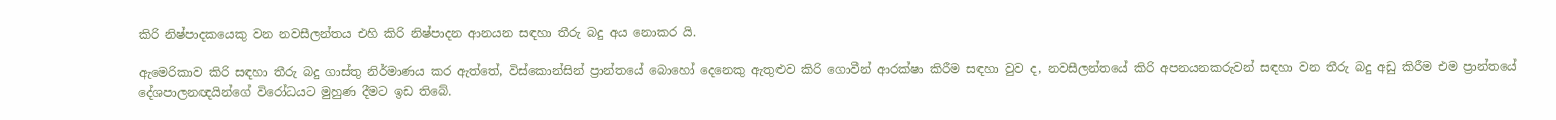කිරි නිෂ්පාදකයෙකු වන නවසීලන්තය එහි කිරි නිෂ්පාදන ආනයන සඳහා තීරු බදු අය නොකර යි.

ඇමෙරිකාව කිරි සඳහා තීරු බදු ගාස්තු නිර්මාණය කර ඇත්තේ, විස්කොන්සින් ප්‍රාන්තයේ බොහෝ දෙනෙකු ඇතුළුව කිරි ගොවීන් ආරක්ෂා කිරීම සඳහා වුව ද, නවසීලන්තයේ කිරි අපනයනකරුවන් සඳහා වන තීරු බදු අඩු කිරීම එම ප්‍රාන්තයේ දේශපාලනඥයින්ගේ විරෝධයට මුහුණ දීමට ඉඩ තිබේ.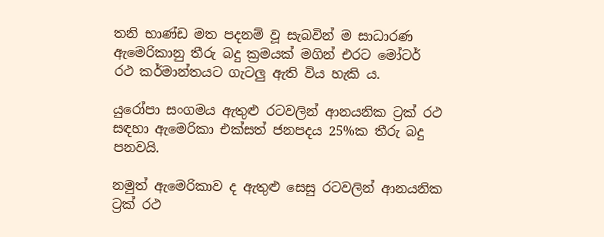තනි භාණ්ඩ මත පදනම් වූ සැබවින් ම සාධාරණ ඇමෙරිකානු තීරු බදු ක්‍රමයක් මගින් එරට මෝටර් රථ කර්මාන්තයට ගැටලු ඇති විය හැකි ය.

යුරෝපා සංගමය ඇතුළු රටවලින් ආනයනික ට්‍රක් රථ සඳහා ඇමෙරිකා එක්සත් ජනපදය 25%ක තීරු බදු පනවයි.

නමුත් ඇමෙරිකාව ද ඇතුළු සෙසු රටවලින් ආනයනික ට්‍රක් රථ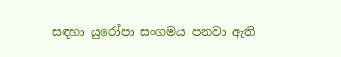සඳහා යුරෝපා සංගමය පනවා ඇති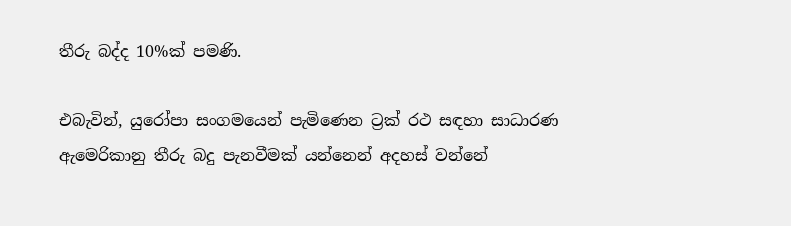තීරු බද්ද 10%ක් පමණි.

එබැවින්, යුරෝපා සංගමයෙන් පැමිණෙන ට්‍රක් රථ සඳහා සාධාරණ ඇමෙරිකානු තීරු බදු පැනවීමක් යන්නෙන් අදහස් වන්නේ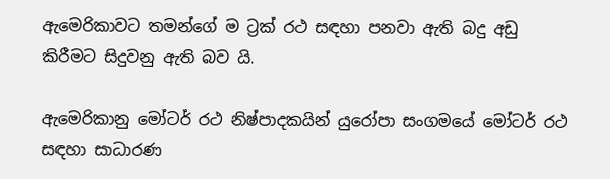ඇමෙරිකාවට තමන්ගේ ම ට්‍රක් රථ සඳහා පනවා ඇති බදු අඩු කිරීමට සිදුවනු ඇති බව යි.

ඇමෙරිකානු මෝටර් රථ නිෂ්පාදකයින් යුරෝපා සංගමයේ මෝටර් රථ සඳහා සාධාරණ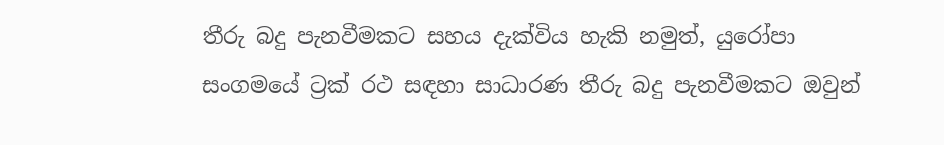තීරු බදු පැනවීමකට සහය දැක්විය හැකි නමුත්, යුරෝපා සංගමයේ ට්‍රක් රථ සඳහා සාධාරණ තීරු බදු පැනවීමකට ඔවුන්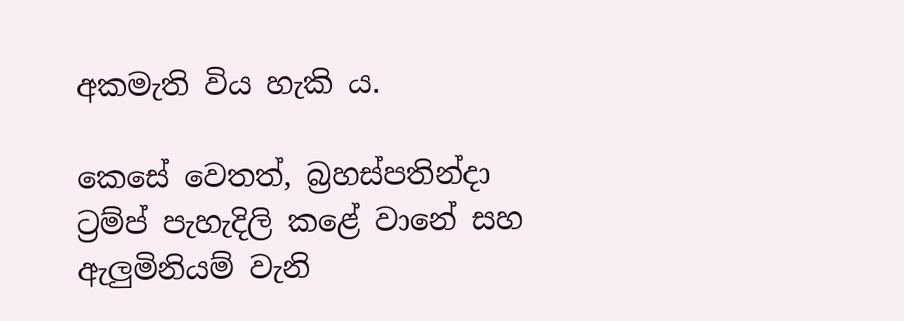අකමැති විය හැකි ය.

කෙසේ වෙතත්, බ්‍රහස්පතින්දා ට්‍රම්ප් පැහැදිලි කළේ වානේ සහ ඇලුමිනියම් වැනි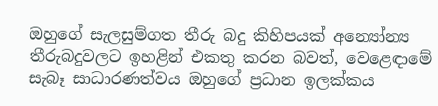ඔහුගේ සැලසුම්ගත තීරු බදු කිහිපයක් අන්‍යෝන්‍ය තීරුබදුවලට ඉහළින් එකතු කරන බවත්, වෙළෙඳාමේ සැබෑ සාධාරණත්වය ඔහුගේ ප්‍රධාන ඉලක්කය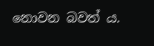නොවන බවත් ය.